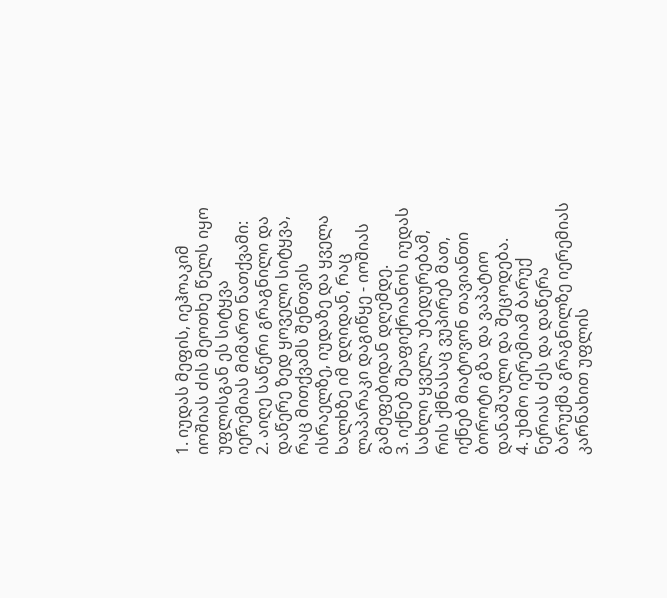1. იუდას მეფის, იეჰოაკიმ იოშიას ძის მეოთხე წელს იყო უფლისგან ეს სიტყვა იერემიას მიმართ ნათქვამი:
2. აიღე საწერი გრაგნილი და დაწერე ზედ ყოველი სიტყვა, რაც მითქვამს შენთვის ისრაელზე, იუდაზე და ყველა ხალხზე იმ დღიდან, რაც ლაპარაკი დაგიწყე - იოშიას გამეფებიდან დღემდე.
3. იქნებ შეაფიქრიანოს იუდას სახლი ყველა უბედურებამ, რის ქმნასაც ვუპირებ მათ, იქნებ მიატოვონ თავიანთი ბოროტი გზა და ვაპატიო დანაშაული და შეცოდება.
4. უხმო იერემიამ ბარუქ ნერიას ძეს და დაწერა ბარუქმა გრაგნილზე იერემიას კარნახით უფლის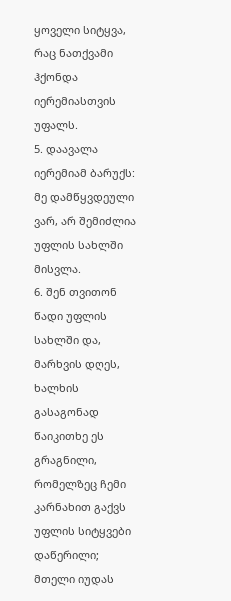ყოველი სიტყვა, რაც ნათქვამი ჰქონდა იერემიასთვის უფალს.
5. დაავალა იერემიამ ბარუქს: მე დამწყვდეული ვარ, არ შემიძლია უფლის სახლში მისვლა.
6. შენ თვითონ წადი უფლის სახლში და, მარხვის დღეს, ხალხის გასაგონად წაიკითხე ეს გრაგნილი, რომელზეც ჩემი კარნახით გაქვს უფლის სიტყვები დაწერილი; მთელი იუდას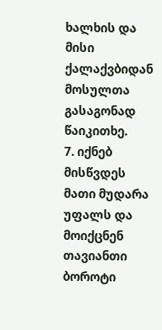ხალხის და მისი ქალაქვბიდან მოსულთა გასაგონად წაიკითხე.
7. იქნებ მისწვდეს მათი მუდარა უფალს და მოიქცნენ თავიანთი ბოროტი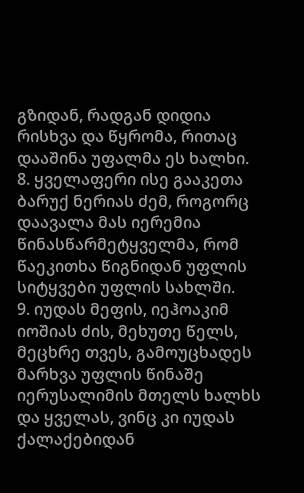გზიდან, რადგან დიდია რისხვა და წყრომა, რითაც დააშინა უფალმა ეს ხალხი.
8. ყველაფერი ისე გააკეთა ბარუქ ნერიას ძემ, როგორც დაავალა მას იერემია წინასწარმეტყველმა, რომ წაეკითხა წიგნიდან უფლის სიტყვები უფლის სახლში.
9. იუდას მეფის, იეჰოაკიმ იოშიას ძის, მეხუთე წელს, მეცხრე თვეს, გამოუცხადეს მარხვა უფლის წინაშე იერუსალიმის მთელს ხალხს და ყველას, ვინც კი იუდას ქალაქებიდან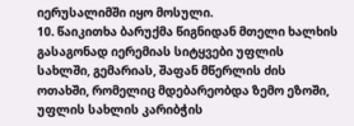იერუსალიმში იყო მოსული.
10. წაიკითხა ბარუქმა წიგნიდან მთელი ხალხის გასაგონად იერემიას სიტყვები უფლის სახლში, გემარიას, შაფან მწერლის ძის ოთახში, რომელიც მდებარეობდა ზემო ეზოში, უფლის სახლის კარიბჭის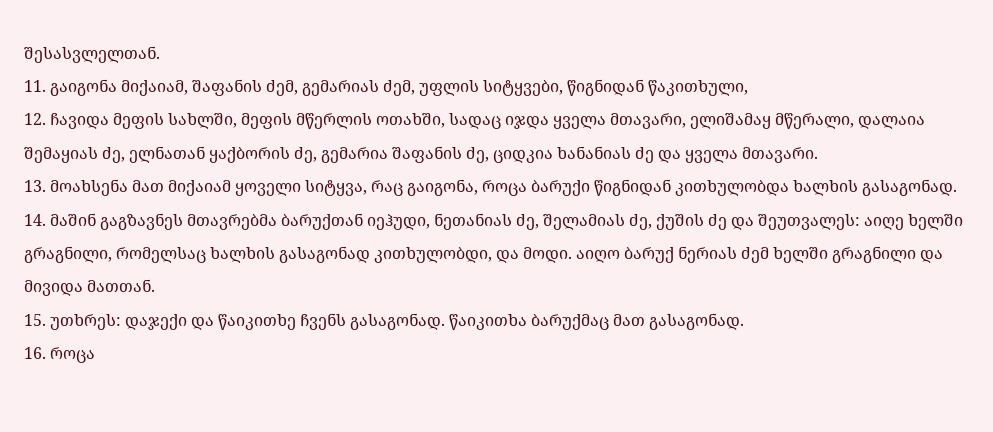შესასვლელთან.
11. გაიგონა მიქაიამ, შაფანის ძემ, გემარიას ძემ, უფლის სიტყვები, წიგნიდან წაკითხული,
12. ჩავიდა მეფის სახლში, მეფის მწერლის ოთახში, სადაც იჯდა ყველა მთავარი, ელიშამაყ მწერალი, დალაია შემაყიას ძე, ელნათან ყაქბორის ძე, გემარია შაფანის ძე, ციდკია ხანანიას ძე და ყველა მთავარი.
13. მოახსენა მათ მიქაიამ ყოველი სიტყვა, რაც გაიგონა, როცა ბარუქი წიგნიდან კითხულობდა ხალხის გასაგონად.
14. მაშინ გაგზავნეს მთავრებმა ბარუქთან იეჰუდი, ნეთანიას ძე, შელამიას ძე, ქუშის ძე და შეუთვალეს: აიღე ხელში გრაგნილი, რომელსაც ხალხის გასაგონად კითხულობდი, და მოდი. აიღო ბარუქ ნერიას ძემ ხელში გრაგნილი და მივიდა მათთან.
15. უთხრეს: დაჯექი და წაიკითხე ჩვენს გასაგონად. წაიკითხა ბარუქმაც მათ გასაგონად.
16. როცა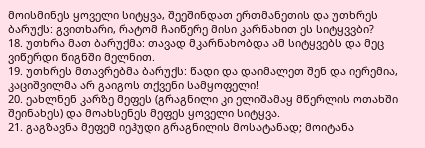მოისმინეს ყოველი სიტყვა, შეეშინდათ ერთმანეთის და უთხრეს ბარუქს: გვითხარი, რატომ ჩაიწერე მისი კარნახით ეს სიტყვვბი?
18. უთხრა მათ ბარუქმა: თავად მკარნახობდა ამ სიტყვებს და მეც ვიწერდი წიგნში მელნით.
19. უთხრეს მთავრებმა ბარუქს: წადი და დაიმალეთ შენ და იერემია, კაციშვილმა არ გაიგოს თქვენი სამყოფელი!
20. ეახლნენ კარზე მეფეს (გრაგნილი კი ელიშამაყ მწერლის ოთახში შეინახეს) და მოახსენეს მეფეს ყოველი სიტყვა.
21. გაგზავნა მეფემ იეჰუდი გრაგნილის მოსატანად; მოიტანა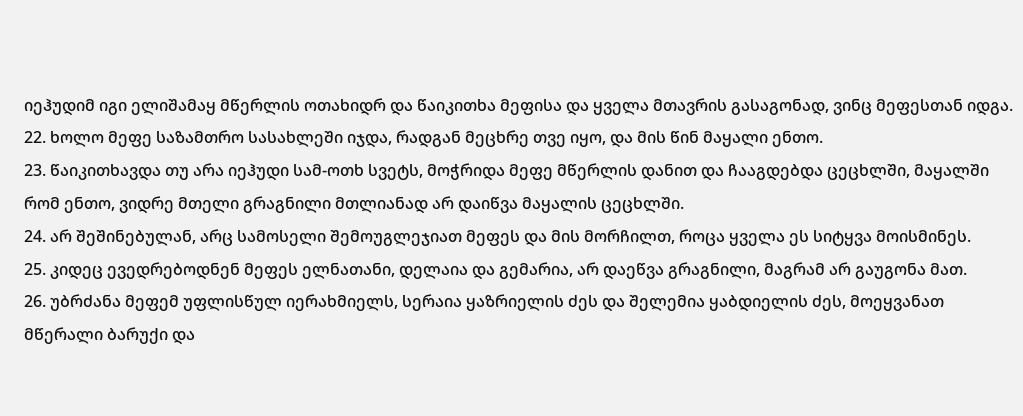იეჰუდიმ იგი ელიშამაყ მწერლის ოთახიდრ და წაიკითხა მეფისა და ყველა მთავრის გასაგონად, ვინც მეფესთან იდგა.
22. ხოლო მეფე საზამთრო სასახლეში იჯდა, რადგან მეცხრე თვე იყო, და მის წინ მაყალი ენთო.
23. წაიკითხავდა თუ არა იეჰუდი სამ-ოთხ სვეტს, მოჭრიდა მეფე მწერლის დანით და ჩააგდებდა ცეცხლში, მაყალში რომ ენთო, ვიდრე მთელი გრაგნილი მთლიანად არ დაიწვა მაყალის ცეცხლში.
24. არ შეშინებულან, არც სამოსელი შემოუგლეჯიათ მეფეს და მის მორჩილთ, როცა ყველა ეს სიტყვა მოისმინეს.
25. კიდეც ევედრებოდნენ მეფეს ელნათანი, დელაია და გემარია, არ დაეწვა გრაგნილი, მაგრამ არ გაუგონა მათ.
26. უბრძანა მეფემ უფლისწულ იერახმიელს, სერაია ყაზრიელის ძეს და შელემია ყაბდიელის ძეს, მოეყვანათ მწერალი ბარუქი და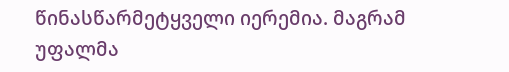წინასწარმეტყველი იერემია. მაგრამ უფალმა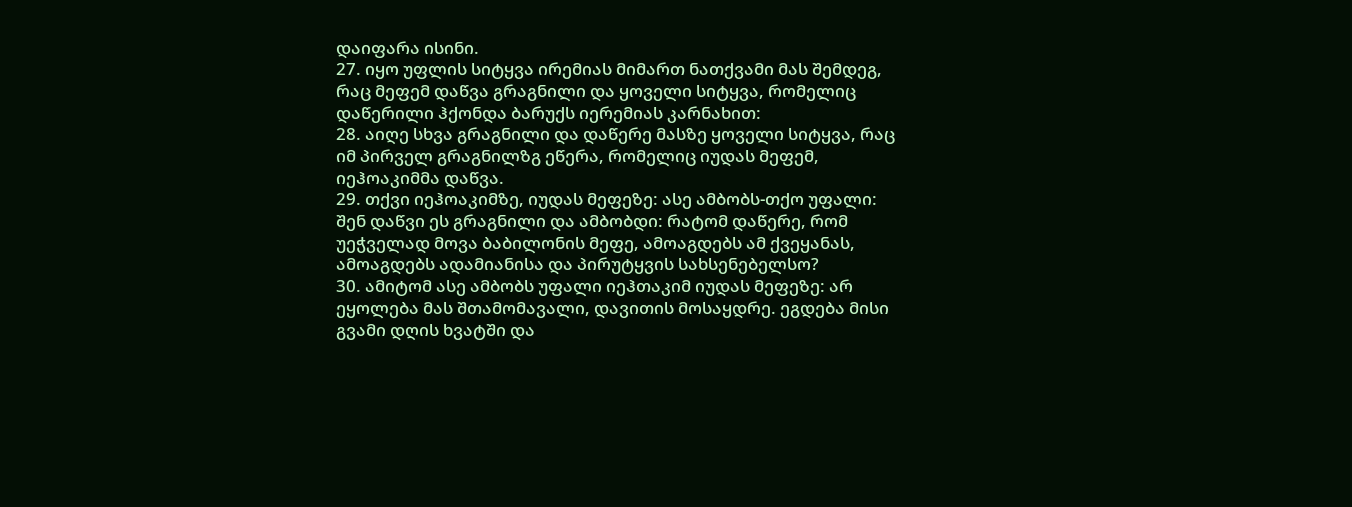დაიფარა ისინი.
27. იყო უფლის სიტყვა ირემიას მიმართ ნათქვამი მას შემდეგ, რაც მეფემ დაწვა გრაგნილი და ყოველი სიტყვა, რომელიც დაწერილი ჰქონდა ბარუქს იერემიას კარნახით:
28. აიღე სხვა გრაგნილი და დაწერე მასზე ყოველი სიტყვა, რაც იმ პირველ გრაგნილზგ ეწერა, რომელიც იუდას მეფემ, იეჰოაკიმმა დაწვა.
29. თქვი იეჰოაკიმზე, იუდას მეფეზე: ასე ამბობს-თქო უფალი: შენ დაწვი ეს გრაგნილი და ამბობდი: რატომ დაწერე, რომ უეჭველად მოვა ბაბილონის მეფე, ამოაგდებს ამ ქვეყანას, ამოაგდებს ადამიანისა და პირუტყვის სახსენებელსო?
30. ამიტომ ასე ამბობს უფალი იეჰთაკიმ იუდას მეფეზე: არ ეყოლება მას შთამომავალი, დავითის მოსაყდრე. ეგდება მისი გვამი დღის ხვატში და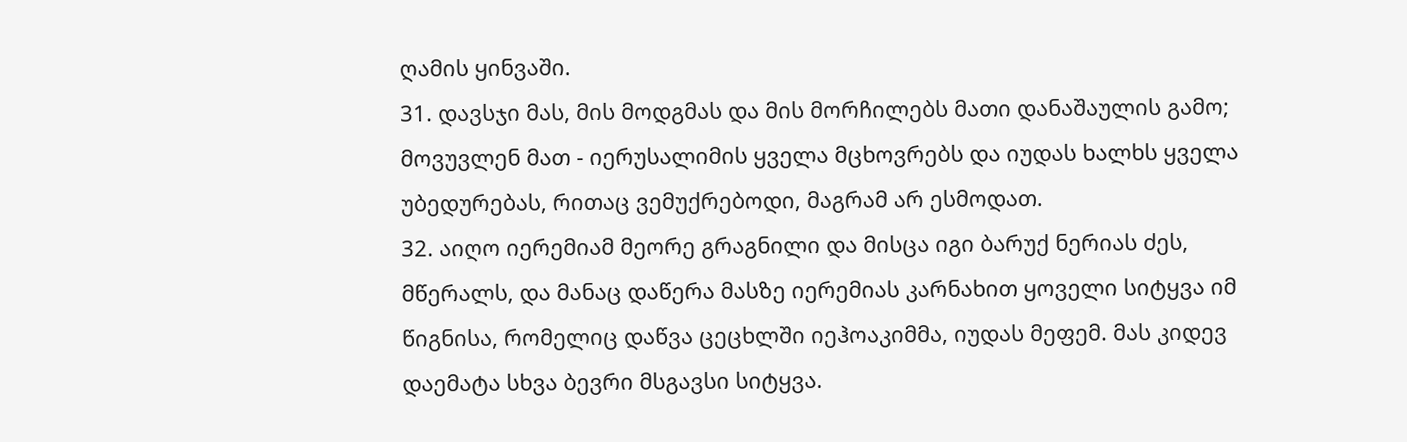ღამის ყინვაში.
31. დავსჯი მას, მის მოდგმას და მის მორჩილებს მათი დანაშაულის გამო; მოვუვლენ მათ - იერუსალიმის ყველა მცხოვრებს და იუდას ხალხს ყველა უბედურებას, რითაც ვემუქრებოდი, მაგრამ არ ესმოდათ.
32. აიღო იერემიამ მეორე გრაგნილი და მისცა იგი ბარუქ ნერიას ძეს, მწერალს, და მანაც დაწერა მასზე იერემიას კარნახით ყოველი სიტყვა იმ წიგნისა, რომელიც დაწვა ცეცხლში იეჰოაკიმმა, იუდას მეფემ. მას კიდევ დაემატა სხვა ბევრი მსგავსი სიტყვა.